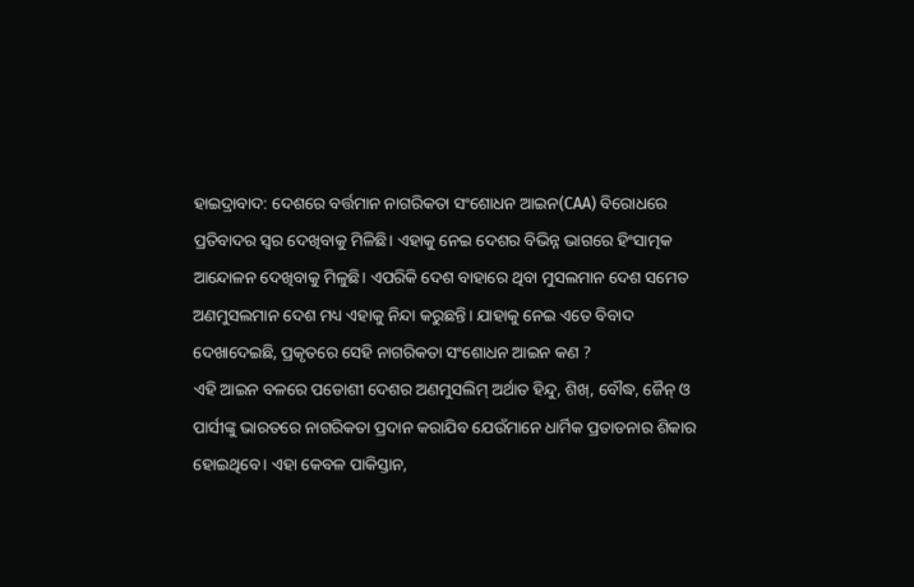ହାଇଦ୍ରାବାଦ: ଦେଶରେ ବର୍ତ୍ତମାନ ନାଗରିକତା ସଂଶୋଧନ ଆଇନ(CAA) ବିରୋଧରେ ପ୍ରତିବାଦର ସ୍ବର ଦେଖିବାକୁ ମିଳିଛି। ଏହାକୁ ନେଇ ଦେଶର ବିଭିନ୍ନ ଭାଗରେ ହିଂସାତ୍ମକ ଆନ୍ଦୋଳନ ଦେଖିବାକୁ ମିଳୁଛି। ଏପରିକି ଦେଶ ବାହାରେ ଥିବା ମୁସଲମାନ ଦେଶ ସମେତ ଅଣମୁସଲମାନ ଦେଶ ମଧ୍ୟ ଏହାକୁ ନିନ୍ଦା କରୁଛନ୍ତି। ଯାହାକୁ ନେଇ ଏତେ ବିବାଦ ଦେଖାଦେଇଛି, ପ୍ରକୃତରେ ସେହି ନାଗରିକତା ସଂଶୋଧନ ଆଇନ କଣ ?
ଏହି ଆଇନ ବଳରେ ପଡୋଶୀ ଦେଶର ଅଣମୁସଲିମ୍ ଅର୍ଥାତ ହିନ୍ଦୁ, ଶିଖ୍, ବୌଦ୍ଧ, ଜୈନ୍ ଓ ପାର୍ସୀଙ୍କୁ ଭାରତରେ ନାଗରିକତା ପ୍ରଦାନ କରାଯିବ ଯେଉଁମାନେ ଧାର୍ମିକ ପ୍ରତାଡନାର ଶିକାର ହୋଇଥିବେ। ଏହା କେବଳ ପାକିସ୍ତାନ,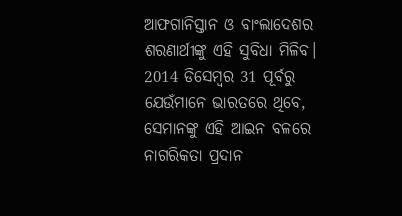ଆଫଗାନିସ୍ତାନ ଓ ବାଂଲାଦେଶର ଶରଣାର୍ଥୀଙ୍କୁ ଏହି ସୁବିଧା ମିଳିବ। 2014 ଡିସେମ୍ବର 31 ପୂର୍ବରୁ ଯେଉଁମାନେ ଭାରତରେ ଥିବେ, ସେମାନଙ୍କୁ ଏହି ଆଇନ ବଳରେ ନାଗରିକତା ପ୍ରଦାନ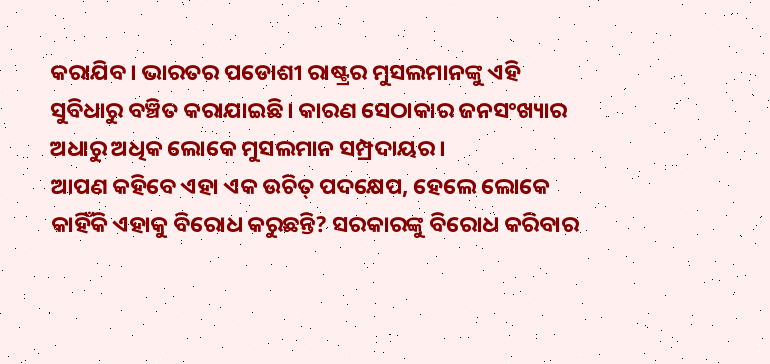କରାଯିବ। ଭାରତର ପଡୋଶୀ ରାଷ୍ଟ୍ରର ମୁସଲମାନଙ୍କୁ ଏହି ସୁବିଧାରୁ ବଞ୍ଚିତ କରାଯାଇଛି। କାରଣ ସେଠାକାର ଜନସଂଖ୍ୟାର ଅଧାରୁ ଅଧିକ ଲୋକେ ମୁସଲମାନ ସମ୍ପ୍ରଦାୟର।
ଆପଣ କହିବେ ଏହା ଏକ ଉଚିତ୍ ପଦକ୍ଷେପ, ହେଲେ ଲୋକେ କାହିଁକି ଏହାକୁ ବିରୋଧ କରୁଛନ୍ତି? ସରକାରଙ୍କୁ ବିରୋଧ କରିବାର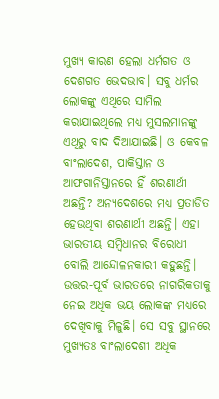ମୁଖ୍ୟ କାରଣ ହେଲା ଧର୍ମଗତ ଓ ଦେଶଗତ ଭେଦଭାବ। ସବୁ ଧର୍ମର ଲୋକଙ୍କୁ ଏଥିରେ ସାମିଲ କରାଯାଇଥିଲେ ମଧ୍ୟ ମୁସଲମାନଙ୍କୁ ଏଥିରୁ ବାଦ ଦିଆଯାଇଛି। ଓ କେବଳ ବାଂଲାଦେଶ, ପାକିସ୍ତାନ ଓ ଆଫଗାନିସ୍ତାନରେ ହିଁ ଶରଣାର୍ଥୀ ଅଛନ୍ତି? ଅନ୍ୟଦେଶରେ ମଧ୍ୟ ପ୍ରତାଡିତ ହେଉଥିବା ଶରଣାର୍ଥୀ ଅଛନ୍ତି। ଏହା ଭାରତୀୟ ସମ୍ବିଧାନର ବିରୋଧୀ ବୋଲି ଆନ୍ଦୋଳନକାରୀ କହୁଛନ୍ତି।
ଉତ୍ତର-ପୂର୍ବ ଭାରତରେ ନାଗରିକତାକୁ ନେଇ ଅଧିକ ଭୟ ଲୋକଙ୍କ ମଧ୍ୟରେ ଦେଖିବାକୁ ମିଳୁଛି। ସେ ସବୁ ସ୍ଥାନରେ ମୁଖ୍ୟତଃ ବାଂଲାଦେଶୀ ଅଧିକ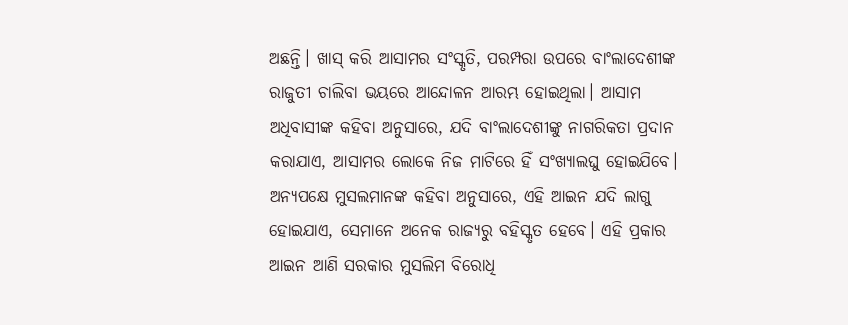ଅଛନ୍ତି। ଖାସ୍ କରି ଆସାମର ସଂସ୍କୃତି, ପରମ୍ପରା ଉପରେ ବାଂଲାଦେଶୀଙ୍କ ରାଜୁତୀ ଚାଲିବା ଭୟରେ ଆନ୍ଦୋଳନ ଆରମ୍ଭ ହୋଇଥିଲା। ଆସାମ ଅଧିବାସୀଙ୍କ କହିବା ଅନୁସାରେ, ଯଦି ବାଂଲାଦେଶୀଙ୍କୁ ନାଗରିକତା ପ୍ରଦାନ କରାଯାଏ, ଆସାମର ଲୋକେ ନିଜ ମାଟିରେ ହିଁ ସଂଖ୍ୟାଲଘୁ ହୋଇଯିବେ।
ଅନ୍ୟପକ୍ଷେ ମୁସଲମାନଙ୍କ କହିବା ଅନୁସାରେ, ଏହି ଆଇନ ଯଦି ଲାଗୁ ହୋଇଯାଏ, ସେମାନେ ଅନେକ ରାଜ୍ୟରୁ ବହିସ୍କୃତ ହେବେ। ଏହି ପ୍ରକାର ଆଇନ ଆଣି ସରକାର ମୁସଲିମ ବିରୋଧି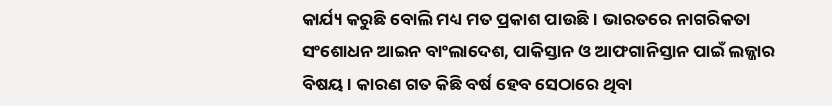କାର୍ଯ୍ୟ କରୁଛି ବୋଲି ମଧ୍ୟ ମତ ପ୍ରକାଶ ପାଉଛି। ଭାରତରେ ନାଗରିକତା ସଂଶୋଧନ ଆଇନ ବାଂଲାଦେଶ, ପାକିସ୍ତାନ ଓ ଆଫଗାନିସ୍ତାନ ପାଇଁ ଲଜ୍ଜାର ବିଷୟ। କାରଣ ଗତ କିଛି ବର୍ଷ ହେବ ସେଠାରେ ଥିବା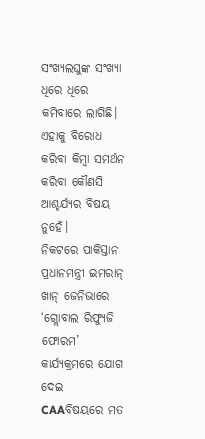ସଂଖ୍ୟଲଘୁଙ୍କ ସଂଖ୍ୟା ଧିରେ ଧିରେ କମିବାରେ ଲାଗିଛି। ଏହାକୁ ବିରୋଧ କରିବା କିମ୍ବା ସମର୍ଥନ କରିବା କୌଣସି ଆଶ୍ଚର୍ଯ୍ୟର ବିଷୟ ନୁହେଁ।
ନିକଟରେ ପାକିସ୍ତାନ ପ୍ରଧାନମନ୍ତ୍ରୀ ଇମରାନ୍ ଖାନ୍ ଜେନିଭାରେ ‘ଗ୍ଲୋବାଲ ରିଫ୍ୟୁଜି ଫୋରମ’ କାର୍ଯ୍ୟକ୍ରମରେ ଯୋଗ ଦେଇ CAAବିଷୟରେ ମତ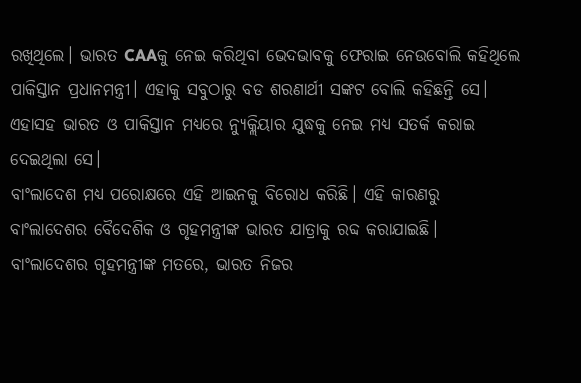ରଖିଥିଲେ। ଭାରତ CAAକୁ ନେଇ କରିଥିବା ଭେଦଭାବକୁ ଫେରାଇ ନେଉବୋଲି କହିଥିଲେ ପାକିସ୍ତାନ ପ୍ରଧାନମନ୍ତ୍ରୀ। ଏହାକୁ ସବୁଠାରୁ ବଡ ଶରଣାର୍ଥୀ ସଙ୍କଟ ବୋଲି କହିଛନ୍ତି ସେ। ଏହାସହ ଭାରତ ଓ ପାକିସ୍ତାନ ମଧ୍ୟରେ ନ୍ୟୁକ୍ଲିୟାର ଯୁଦ୍ଧକୁ ନେଇ ମଧ୍ୟ ସତର୍କ କରାଇ ଦେଇଥିଲା ସେ।
ବାଂଲାଦେଶ ମଧ୍ୟ ପରୋକ୍ଷରେ ଏହି ଆଇନକୁ ବିରୋଧ କରିଛି। ଏହି କାରଣରୁ ବାଂଲାଦେଶର ବୈଦେଶିକ ଓ ଗୃହମନ୍ତ୍ରୀଙ୍କ ଭାରତ ଯାତ୍ରାକୁ ରବ୍ଦ କରାଯାଇଛି। ବାଂଲାଦେଶର ଗୃହମନ୍ତ୍ରୀଙ୍କ ମତରେ, ଭାରତ ନିଜର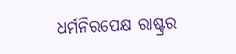ଧର୍ମନିରପେକ୍ଷ ରାଷ୍ଟ୍ରର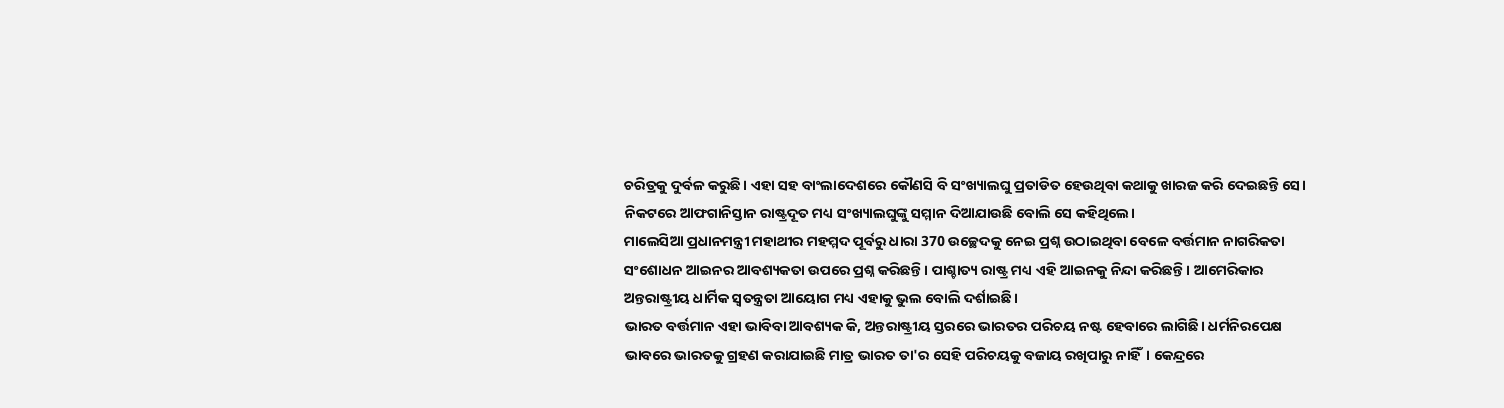ଚରିତ୍ରକୁ ଦୁର୍ବଳ କରୁଛି। ଏହା ସହ ବାଂଲାଦେଶରେ କୌଣସି ବି ସଂଖ୍ୟାଲଘୁ ପ୍ରତାଡିତ ହେଉଥିବା କଥାକୁ ଖାରଜ କରି ଦେଇଛନ୍ତି ସେ। ନିକଟରେ ଆଫଗାନିସ୍ତାନ ରାଷ୍ଟ୍ରଦୂତ ମଧ୍ୟ ସଂଖ୍ୟାଲଘୁଙ୍କୁ ସମ୍ମାନ ଦିଆଯାଉଛି ବୋଲି ସେ କହିଥିଲେ।
ମାଲେସିଆ ପ୍ରଧାନମନ୍ତ୍ରୀ ମହାଥୀର ମହମ୍ମଦ ପୂର୍ବରୁ ଧାରା 370 ଉଚ୍ଛେଦକୁ ନେଇ ପ୍ରଶ୍ନ ଉଠାଇଥିବା ବେଳେ ବର୍ତ୍ତମାନ ନାଗରିକତା ସଂଶୋଧନ ଆଇନର ଆବଶ୍ୟକତା ଉପରେ ପ୍ରଶ୍ନ କରିଛନ୍ତି। ପାଶ୍ଚାତ୍ୟ ରାଷ୍ଟ୍ର ମଧ୍ୟ ଏହି ଆଇନକୁ ନିନ୍ଦା କରିଛନ୍ତି। ଆମେରିକାର ଅନ୍ତରାଷ୍ଟ୍ରୀୟ ଧାର୍ମିକ ସ୍ବତନ୍ତ୍ରତା ଆୟୋଗ ମଧ୍ୟ ଏହାକୁ ଭୁଲ ବୋଲି ଦର୍ଶାଇଛି।
ଭାରତ ବର୍ତ୍ତମାନ ଏହା ଭାବିବା ଆବଶ୍ୟକ କି, ଅନ୍ତରାଷ୍ଟ୍ରୀୟ ସ୍ତରରେ ଭାରତର ପରିଚୟ ନଷ୍ଟ ହେବାରେ ଲାଗିଛି। ଧର୍ମନିରପେକ୍ଷ ଭାବରେ ଭାରତକୁ ଗ୍ରହଣ କରାଯାଇଛି ମାତ୍ର ଭାରତ ତା'ର ସେହି ପରିଚୟକୁ ବଜାୟ ରଖିପାରୁ ନାହିଁ। କେନ୍ଦ୍ରରେ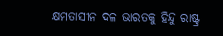କ୍ଷମତାସୀନ ଦଳ ଭାରତକୁ ହିନ୍ଦୁ ରାଷ୍ଟ୍ର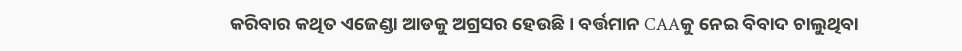କରିବାର କଥିତ ଏଜେଣ୍ଡା ଆଡକୁ ଅଗ୍ରସର ହେଉଛି। ବର୍ତ୍ତମାନ CAAକୁ ନେଇ ବିବାଦ ଚାଲୁଥିବା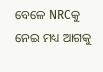ବେଳେ NRCକୁ ନେଇ ମଧ୍ୟ ଆଗକୁ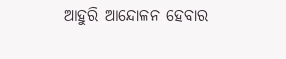ଆହୁରି ଆନ୍ଦୋଳନ ହେବାର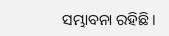ସମ୍ଭାବନା ରହିଛି।